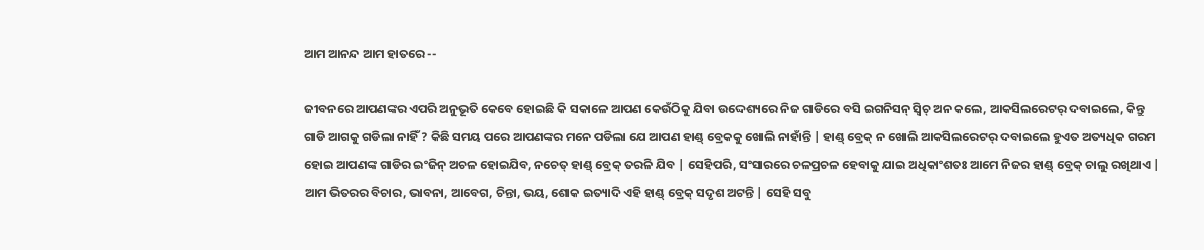ଆମ ଆନନ୍ଦ ଆମ ହାତରେ --

ଜୀବନରେ ଆପଣଙ୍କର ଏପରି ଅନୁଭୂତି କେବେ ହୋଇଛି କି ସକାଳେ ଆପଣ କେଉଁଠିକୁ ଯିବା ଉଦ୍ଦେଶ୍ୟରେ ନିଜ ଗାଡିରେ ବସି ଇଗନିସନ୍ ସ୍ବିଚ୍ ଅନ କଲେ, ଆକସିଲରେଟର୍ ଦବାଇଲେ, କିନ୍ତୁ ଗାଡି ଆଗକୁ ଗଡିଲା ନାହିଁ ? କିଛି ସମୟ ପରେ ଆପଣଙ୍କର ମନେ ପଡିଲା ଯେ ଆପଣ ହାଣ୍ଡ୍ ବ୍ରେକକୁ ଖୋଲି ନାହାଁନ୍ତି | ହାଣ୍ଡ୍ ବ୍ରେକ୍ ନ ଖୋଲି ଆକସିଲରେଟର୍ ଦବାଇଲେ ହୁଏତ ଅତ୍ୟଧିକ ଗରମ ହୋଇ ଆପଣଙ୍କ ଗାଡିର ଇଂଜିନ୍ ଅଚଳ ହୋଇଯିବ, ନଚେତ୍ ହାଣ୍ଡ୍ ବ୍ରେକ୍ ତରଳି ଯିବ | ସେହିପରି, ସଂସାରରେ ଚଳପ୍ରଚଳ ହେବାକୁ ଯାଇ ଅଧିକାଂଶତଃ ଆମେ ନିଜର ହାଣ୍ଡ୍ ବ୍ରେକ୍ ଚାଲୁ ରଖିଥାଏ | ଆମ ଭିତରର ବିଚାର, ଭାବନା, ଆବେଗ, ଚିନ୍ତା, ଭୟ, ଶୋକ ଇତ୍ୟାଦି ଏହି ହାଣ୍ଡ୍ ବ୍ରେକ୍ ସଦୃଶ ଅଟନ୍ତି | ସେହି ସବୁ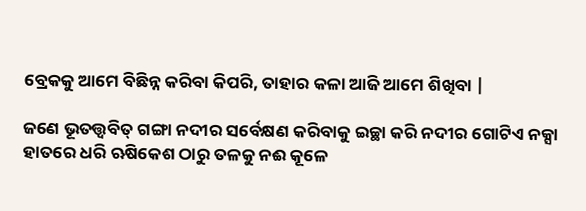ବ୍ରେକକୁ ଆମେ ବିଛିନ୍ନ କରିବା କିପରି, ତାହାର କଳା ଆଜି ଆମେ ଶିଖିବା |

ଜଣେ ଭୂତତ୍ତ୍ବବିତ୍ ଗଙ୍ଗା ନଦୀର ସର୍ବେକ୍ଷଣ କରିବାକୁ ଇଚ୍ଛା କରି ନଦୀର ଗୋଟିଏ ନକ୍ସା ହାତରେ ଧରି ଋଷିକେଶ ଠାରୁ ତଳକୁ ନଈ କୂଳେ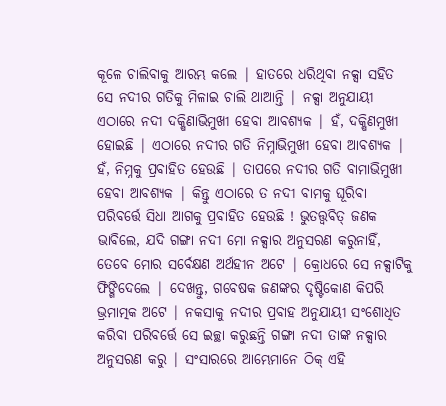କୂଳେ ଚାଲିବାକୁ ଆରମ୍ଭ କଲେ | ହାତରେ ଧରିଥିବା ନକ୍ସା ସହିତ ସେ ନଦୀର ଗତିକୁ ମିଳାଇ ଚାଲି ଥାଆନ୍ତି | ନକ୍ସା ଅନୁଯାୟୀ ଏଠାରେ ନଦୀ ଦକ୍ଷିଣାଭିମୁଖୀ ହେବା ଆବଶ୍ୟକ | ହଁ, ଦକ୍ଷିଣମୁଖୀ ହୋଇଛି | ଏଠାରେ ନଦୀର ଗତି ନିମ୍ନାଭିମୁଖୀ ହେବା ଆବଶ୍ୟକ | ହଁ, ନିମ୍ନକୁ ପ୍ରବାହିତ ହେଉଛି | ତାପରେ ନଦୀର ଗତି ବାମାଭିମୁଖୀ ହେବା ଆବଶ୍ୟକ | କିନ୍ତୁ ଏଠାରେ ତ ନଦୀ ବାମକୁ ଘୂରିବା ପରିବର୍ତ୍ତେ ସିଧା ଆଗକୁ ପ୍ରବାହିତ ହେଉଛି ! ଭୁତତ୍ତ୍ବବିତ୍ ଜଣକ ଭାବିଲେ, ଯଦି ଗଙ୍ଗା ନଦୀ ମୋ ନକ୍ସାର ଅନୁସରଣ କରୁନାହିଁ, ତେବେ ମୋର ସର୍ବେକ୍ଷଣ ଅର୍ଥହୀନ ଅଟେ | କ୍ରୋଧରେ ସେ ନକ୍ସାଟିକୁ ଫିଙ୍ଗିଦେଲେ | ଦେଖନ୍ତୁ, ଗବେଷକ ଜଣଙ୍କର ଦୃଷ୍ଟିକୋଣ କିପରି ଭ୍ରମାତ୍ମକ ଅଟେ | ନକସାକୁ ନଦୀର ପ୍ରବାହ ଅନୁଯାୟୀ ସଂଶୋଧିତ କରିବା ପରିବର୍ତ୍ତେ ସେ ଇଚ୍ଛା କରୁଛନ୍ତି ଗଙ୍ଗା ନଦୀ ତାଙ୍କ ନକ୍ସାର ଅନୁସରଣ କରୁ | ସଂସାରରେ ଆମ୍ଭେମାନେ ଠିକ୍ ଏହି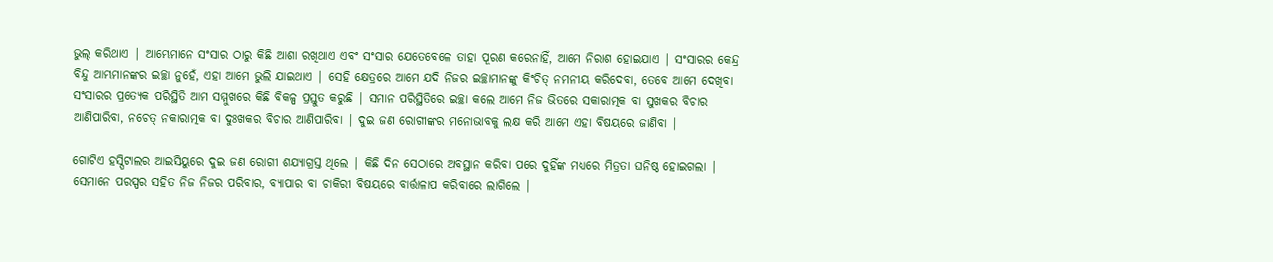ଭୁଲ୍ କରିଥାଏ | ଆମ୍ଭେମାନେ ସଂସାର ଠାରୁ କିଛି ଆଶା ରଖିଥାଏ ଏବଂ ସଂସାର ଯେତେବେଳେ ତାହା ପୂରଣ କରେନାହିଁ, ଆମେ ନିରାଶ ହୋଇଯାଏ | ସଂସାରର କେନ୍ଦ୍ର ବିନ୍ଦୁ ଆମ୍ଭମାନଙ୍କର ଇଚ୍ଛା ନୁହେଁ, ଏହା ଆମେ ଭୁଲି ଯାଇଥାଏ | ସେହି କ୍ଷେତ୍ରରେ ଆମେ ଯଦି ନିଜର ଇଚ୍ଛାମାନଙ୍କୁ କିଂଚିତ୍ ନମନୀୟ କରିଦେବା, ତେବେ ଆମେ ଦେଖିବା ସଂସାରର ପ୍ରତ୍ୟେକ ପରିସ୍ଥିତି ଆମ ସମ୍ମୁଖରେ କିଛି ବିକଳ୍ପ ପ୍ରସ୍ତୁତ କରୁଛି | ସମାନ ପରିସ୍ଥିତିରେ ଇଚ୍ଛା କଲେ ଆମେ ନିଜ ଭିତରେ ସକାରାତ୍ମକ ବା ସୁଖକର ବିଚାର ଆଣିପାରିବା, ନଚେତ୍ ନକାରାତ୍ମକ ବା ଦୁଃଖକର ବିଚାର ଆଣିପାରିବା | ଦୁଇ ଜଣ ରୋଗୀଙ୍କର ମନୋଭାବକୁ ଲକ୍ଷ କରି ଆମେ ଏହା ବିଷୟରେ ଜାଣିବା |

ଗୋଟିଏ ହସ୍ପିଟାଲର ଆଇସିୟୁରେ ଦୁଇ ଜଣ ରୋଗୀ ଶଯ୍ୟାଗ୍ରସ୍ତ ଥିଲେ | କିଛି ଦିନ ସେଠାରେ ଅବସ୍ଥାନ କରିବା ପରେ ଦୁହିଁଙ୍କ ମଧ୍ୟରେ ମିତ୍ରତା ଘନିଷ୍ଠ ହୋଇଗଲା | ସେମାନେ ପରସ୍ପର ସହିତ ନିଜ ନିଜର ପରିବାର, ବ୍ୟାପାର ବା ଚାକିରୀ ବିଷୟରେ ବାର୍ତ୍ତାଳାପ କରିବାରେ ଲାଗିଲେ |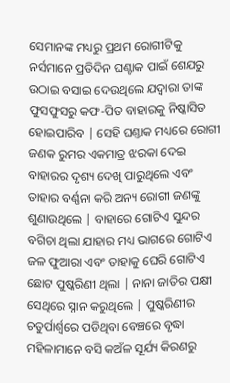ସେମାନଙ୍କ ମଧ୍ୟରୁ ପ୍ରଥମ ରୋଗୀଟିକୁ ନର୍ସମାନେ ପ୍ରତିଦିନ ଘଣ୍ଟାକ ପାଇଁ ଶେଯରୁ ଉଠାଇ ବସାଇ ଦେଉଥିଲେ ଯଦ୍ବାରା ତାଙ୍କ ଫୁସଫୁସରୁ କଫ-ପିତ ବାହାରକୁ ନିଷ୍କାସିତ ହୋଇପାରିବ | ସେହି ଘଣ୍ତାକ ମଧ୍ୟରେ ରୋଗୀ ଜଣକ ରୁମର ଏକମାତ୍ର ଝରକା ଦେଇ ବାହାରର ଦୃଶ୍ୟ ଦେଖି ପାରୁଥିଲେ ଏବଂ ତାହାର ବର୍ଣ୍ଣନା କରି ଅନ୍ୟ ରୋଗୀ ଜଣଙ୍କୁ ଶୁଣାଉଥିଲେ | ବାହାରେ ଗୋଟିଏ ସୁନ୍ଦର ବଗିଚା ଥିଲା ଯାହାର ମଧ୍ୟ ଭାଗରେ ଗୋଟିଏ ଜଳ ଫୁଆରା ଏବଂ ତାହାକୁ ଘେରି ଗୋଟିଏ ଛୋଟ ପୁଷ୍କରିଣୀ ଥିଲା | ନାନା ଜାତିର ପକ୍ଷୀ ସେଥିରେ ସ୍ନାନ କରୁଥିଲେ | ପୁଷ୍କରିଣୀର ଚତୁର୍ପାର୍ଶ୍ବରେ ପଡିଥିବା ବେଞ୍ଚରେ ବୃଦ୍ଧା ମହିଳାମାନେ ବସି କଅଁଳ ସୂର୍ଯ୍ୟ କିରଣରୁ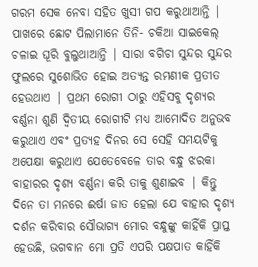ଗରମ ସେକ ନେବା ସହିତ ଖୁସୀ ଗପ କରୁଥାଆନ୍ତି | ପାଖରେ ଛୋଟ ପିଲାମାନେ ତିନି- ଚକିଆ ସାଇକେଲ୍ ଚଳାଇ ଘୂରି ବୁଲୁଥାଆନ୍ତି | ସାରା ବଗିଚା ସୁନ୍ଦର ସୁନ୍ଦର ଫୁଲରେ ସୁଶୋଭିତ ହୋଇ ଅତ୍ୟନ୍ତ ରମଣୀକ ପ୍ରତୀତ ହେଉଥାଏ | ପ୍ରଥମ ରୋଗୀ ଠାରୁ ଏହିସବୁ ଦୃଶ୍ୟର ବର୍ଣ୍ଣନା ଶୁଣି ଦ୍ବିତୀୟ ରୋଗୀଟି ମଧ୍ୟ ଆମୋଦିତ ଅନୁଭବ କରୁଥାଏ ଏବଂ ପ୍ରତ୍ୟହ ଦିନର ସେ ସେହି ସମୟଟିକୁ ଅପେକ୍ଷା କରୁଥାଏ ଯେତେବେଳେ ତାର ବନ୍ଧୁ ଝରକା ବାହାରର ଦୃଶ୍ୟ ବର୍ଣ୍ଣନା କରି ତାକୁ ଶୁଣାଇବ | କିନ୍ତୁ ଦିନେ ତା ମନରେ ଈର୍ଷା ଜାତ ହେଲା ଯେ ବାହାର ଦୃଶ୍ୟ ଦର୍ଶନ କରିବାର ସୌଭାଗ୍ୟ ମୋର ବନ୍ଧୁଙ୍କୁ କାହିଁକି ପ୍ରାପ୍ତ ହେଉଛି, ଭଗବାନ ମୋ ପ୍ରତି ଏପରି ପକ୍ଷପାତ କାହିଁକି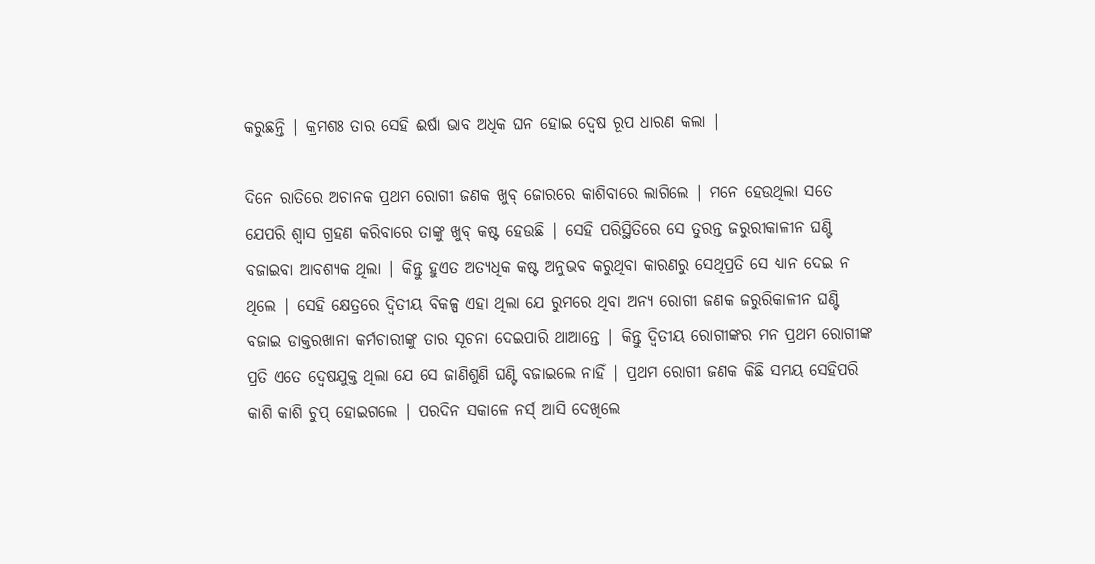କରୁଛନ୍ତି | କ୍ରମଶଃ ତାର ସେହି ଈର୍ଷା ଭାବ ଅଧିକ ଘନ ହୋଇ ଦ୍ବେଷ ରୂପ ଧାରଣ କଲା |

ଦିନେ ରାତିରେ ଅଚାନକ ପ୍ରଥମ ରୋଗୀ ଜଣକ ଖୁବ୍ ଜୋରରେ କାଶିବାରେ ଲାଗିଲେ | ମନେ ହେଉଥିଲା ସତେ ଯେପରି ଶ୍ବାସ ଗ୍ରହଣ କରିବାରେ ତାଙ୍କୁ ଖୁବ୍ କଷ୍ଟ ହେଉଛି | ସେହି ପରିସ୍ଥିତିରେ ସେ ତୁରନ୍ତ ଜରୁରୀକାଳୀନ ଘଣ୍ଟି ବଜାଇବା ଆବଶ୍ୟକ ଥିଲା | କିନ୍ତୁ ହୁଏତ ଅତ୍ୟଧିକ କଷ୍ଟ ଅନୁଭବ କରୁଥିବା କାରଣରୁ ସେଥିପ୍ରତି ସେ ଧ୍ୟାନ ଦେଇ ନ ଥିଲେ | ସେହି କ୍ଷେତ୍ରରେ ଦ୍ବିତୀୟ ବିକଳ୍ପ ଏହା ଥିଲା ଯେ ରୁମରେ ଥିବା ଅନ୍ୟ ରୋଗୀ ଜଣକ ଜରୁରିକାଳୀନ ଘଣ୍ଟି ବଜାଇ ଡାକ୍ତରଖାନା କର୍ମଚାରୀଙ୍କୁ ତାର ସୂଚନା ଦେଇପାରି ଥାଆନ୍ତେ | କିନ୍ତୁ ଦ୍ବିତୀୟ ରୋଗୀଙ୍କର ମନ ପ୍ରଥମ ରୋଗୀଙ୍କ ପ୍ରତି ଏତେ ଦ୍ବେଷଯୁକ୍ତ ଥିଲା ଯେ ସେ ଜାଣିଶୁଣି ଘଣ୍ଟି ବଜାଇଲେ ନାହିଁ | ପ୍ରଥମ ରୋଗୀ ଜଣକ କିଛି ସମୟ ସେହିପରି କାଶି କାଶି ଚୁପ୍ ହୋଇଗଲେ | ପରଦିନ ସକାଳେ ନର୍ସ୍ ଆସି ଦେଖିଲେ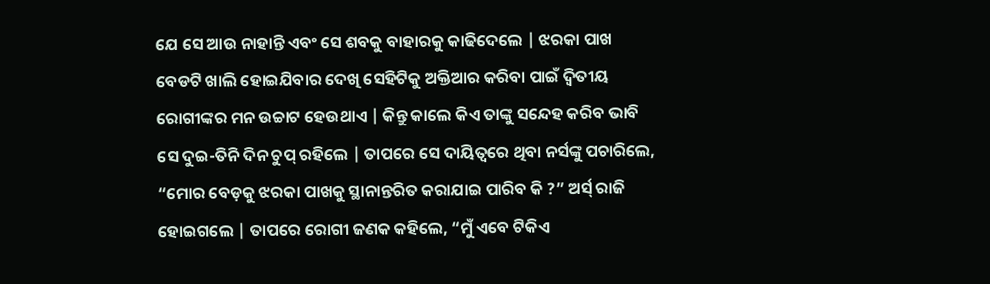ଯେ ସେ ଆଉ ନାହାନ୍ତି ଏବଂ ସେ ଶବକୁ ବାହାରକୁ କାଢିଦେଲେ | ଝରକା ପାଖ ବେଡଟି ଖାଲି ହୋଇଯିବାର ଦେଖି ସେହିଟିକୁ ଅକ୍ତିଆର କରିବା ପାଇଁ ଦ୍ବିତୀୟ ରୋଗୀଙ୍କର ମନ ଉଚ୍ଚାଟ ହେଉଥାଏ | କିନ୍ତୁ କାଲେ କିଏ ତାଙ୍କୁ ସନ୍ଦେହ କରିବ ଭାବି ସେ ଦୁଇ-ତିନି ଦିନ ଚୁପ୍ ରହିଲେ | ତାପରେ ସେ ଦାୟିତ୍ବରେ ଥିବା ନର୍ସଙ୍କୁ ପଚାରିଲେ, “ମୋର ବେଡ଼କୁ ଝରକା ପାଖକୁ ସ୍ଥାନାନ୍ତରିତ କରାଯାଇ ପାରିବ କି ?” ଅର୍ସ୍ ରାଜି ହୋଇଗଲେ | ତାପରେ ରୋଗୀ ଜଣକ କହିଲେ, “ମୁଁ ଏବେ ଟିକିଏ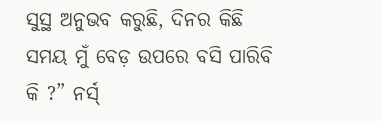ସୁସ୍ଥ ଅନୁଭବ କରୁଛି, ଦିନର କିଛି ସମୟ ମୁଁ ବେଡ଼ ଉପରେ ବସି ପାରିବି କି ?” ନର୍ସ୍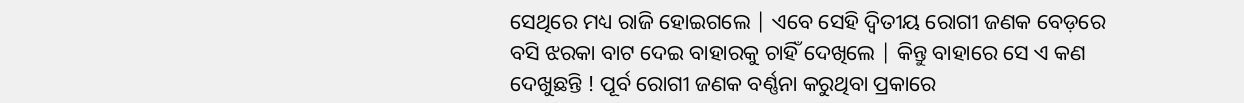ସେଥିରେ ମଧ୍ୟ ରାଜି ହୋଇଗଲେ | ଏବେ ସେହି ଦ୍ବିତୀୟ ରୋଗୀ ଜଣକ ବେଡ଼ରେ ବସି ଝରକା ବାଟ ଦେଇ ବାହାରକୁ ଚାହିଁ ଦେଖିଲେ | କିନ୍ତୁ ବାହାରେ ସେ ଏ କଣ ଦେଖୁଛନ୍ତି ! ପୂର୍ବ ରୋଗୀ ଜଣକ ବର୍ଣ୍ଣନା କରୁଥିବା ପ୍ରକାରେ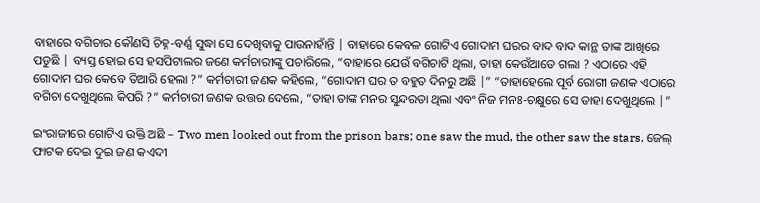ବାହାରେ ବଗିଚାର କୌଣସି ଚିହ୍ନ-ବର୍ଣ୍ଣ ସୁଦ୍ଧା ସେ ଦେଖିବାକୁ ପାଉନାହାଁନ୍ତି | ବାହାରେ କେବଳ ଗୋଟିଏ ଗୋଦାମ ଘରର ବାଦ ବାଦ କାନ୍ଥ ତାଙ୍କ ଆଖିରେ ପଡୁଛି | ବ୍ୟସ୍ତ ହୋଇ ସେ ହସପିଟାଲର ଜଣେ କର୍ମଚାରୀଙ୍କୁ ପଚାରିଲେ, “ବାହାରେ ଯେଉଁ ବଗିଚାଟି ଥିଲା, ତାହା କେଉଁଆଡେ ଗଲା ? ଏଠାରେ ଏହି ଗୋଦାମ ଘର କେବେ ତିଆରି ହେଲା ?” କର୍ମଚାରୀ ଜଣକ କହିଲେ, “ଗୋଦାମ ଘର ତ ବହୁତ ଦିନରୁ ଅଛି |” “ତାହାହେଲେ ପୂର୍ବ ରୋଗୀ ଜଣକ ଏଠାରେ ବଗିଚା ଦେଖୁଥିଲେ କିପରି ?” କର୍ମଚାରୀ ଜଣକ ଉତ୍ତର ଦେଲେ, “ତାହା ତାଙ୍କ ମନର ସୁନ୍ଦରତା ଥିଲା ଏବଂ ନିଜ ମନଃ-ଚକ୍ଷୁରେ ସେ ତାହା ଦେଖୁଥିଲେ |”

ଇଂରାଜୀରେ ଗୋଟିଏ ଉକ୍ତି ଅଛି – Two men looked out from the prison bars; one saw the mud, the other saw the stars. ଜେଲ୍ ଫାଟକ ଦେଇ ଦୁଇ ଜଣ କଏଦୀ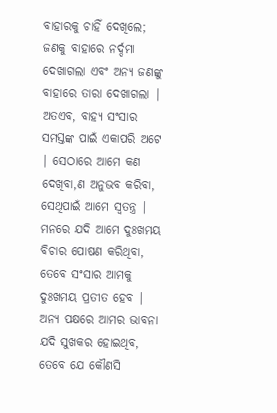ବାହାରକୁ ଚାହିଁ ଦେଖିଲେ; ଜଣକୁ ବାହାରେ ନର୍ଦ୍ଦମା ଦେଖାଗଲା ଏବଂ ଅନ୍ୟ ଜଣଙ୍କୁ ବାହାରେ ତାରା ଦେଖାଗଲା | ଅତଏବ, ବାହ୍ୟ ସଂସାର ସମସ୍ତଙ୍କ ପାଇଁ ଏକାପରି ଅଟେ | ସେଠାରେ ଆମେ କଣ ଦେଖିବା,ଣ ଅନୁଭବ କରିବା, ସେଥିପାଇଁ ଆମେ ସ୍ବତନ୍ତ୍ର | ମନରେ ଯଦି ଆମେ ଦୁଃଖମୟ  ବିଚାର ପୋଷଣ କରିଥିବା, ତେବେ ସଂସାର ଆମକୁ ଦୁଃଖମୟ ପ୍ରତୀତ ହେବ | ଅନ୍ୟ ପକ୍ଷରେ ଆମର ଭାବନା ଯଦି ସୁଖକର ହୋଇଥିବ, ତେବେ ଯେ କୌଣସି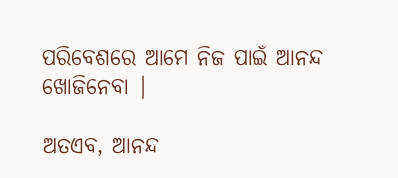ପରିବେଶରେ ଆମେ ନିଜ ପାଇଁ ଆନନ୍ଦ ଖୋଜିନେବା |

ଅତଏବ, ଆନନ୍ଦ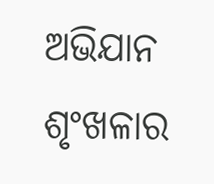ଅଭିଯାନ ଶୃଂଖଳାର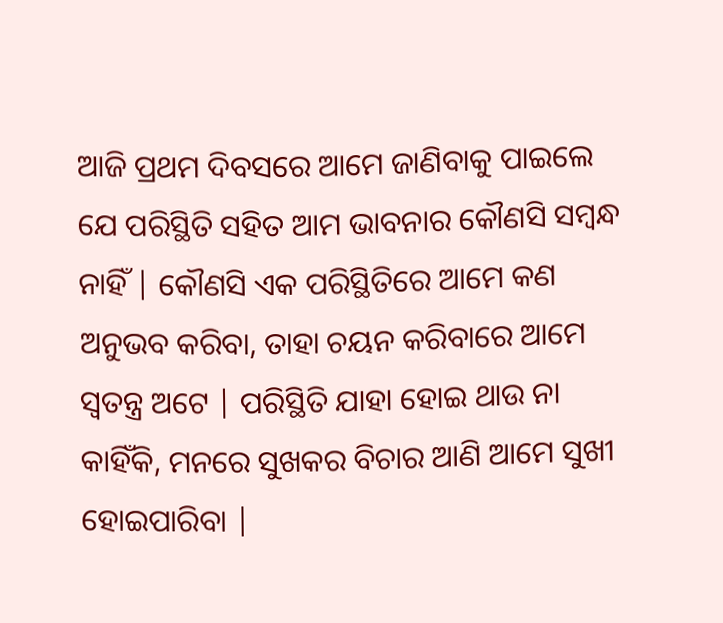ଆଜି ପ୍ରଥମ ଦିବସରେ ଆମେ ଜାଣିବାକୁ ପାଇଲେ ଯେ ପରିସ୍ଥିତି ସହିତ ଆମ ଭାବନାର କୌଣସି ସମ୍ବନ୍ଧ ନାହିଁ | କୌଣସି ଏକ ପରିସ୍ଥିତିରେ ଆମେ କଣ ଅନୁଭବ କରିବା, ତାହା ଚୟନ କରିବାରେ ଆମେ ସ୍ବତନ୍ତ୍ର ଅଟେ | ପରିସ୍ଥିତି ଯାହା ହୋଇ ଥାଉ ନା କାହିଁକି, ମନରେ ସୁଖକର ବିଚାର ଆଣି ଆମେ ସୁଖୀ ହୋଇପାରିବା |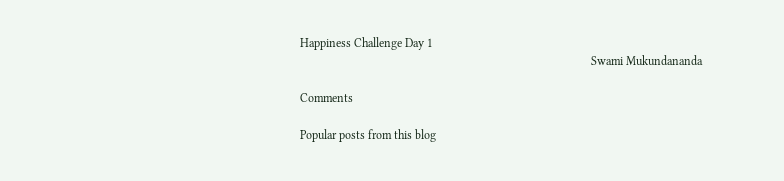Happiness Challenge Day 1
                                                                                                 Swami Mukundananda

Comments

Popular posts from this blog